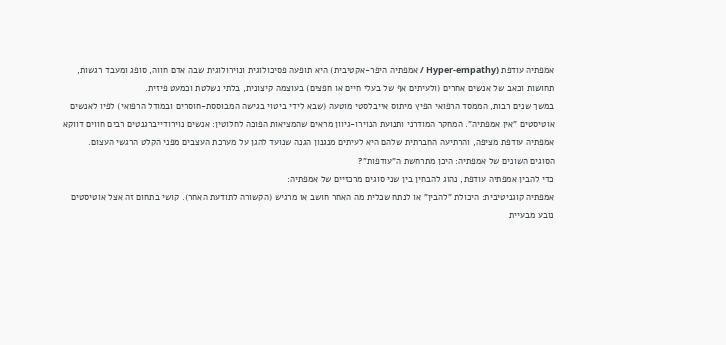אמפתיה עודפת (Hyper-empathy / אמפתיה היפר-אקטיבית) היא תופעה פסיכולוגית ונוירולוגית שבה אדם חווה, סופג ומעבד רגשות, תחושות וכאב של אנשים אחרים (ולעיתים אף של בעלי חיים או חפצים) בעוצמה קיצונית, בלתי נשלטת וכמעט פיזית.
במשך שנים רבות, הממסד הרפואי הפיץ מיתוס אייבלסטי מוטעה (שבא לידי ביטוי בגישה המבוססת-חוסרים ובמודל הרפואי) לפיו לאנשים אוטיסטים "אין אמפתיה". המחקר המודרני ותנועת הנוירו-גיוון מראים שהמציאות הפוכה לחלוטין: אנשים נוירודייברגנטים רבים חווים דווקא אמפתיה עודפת מציפה, והרתיעה החברתית שלהם היא לעיתים מנגנון הגנה שנועד להגן על מערכת העצבים מפני הקלט הרגשי העצום.
הסוגים השונים של אמפתיה: היכן מתרחשת ה"עודפות"?
כדי להבין אמפתיה עודפת, נהוג להבחין בין שני סוגים מרכזיים של אמפתיה:
אמפתיה קוגניטיבית: היכולת "להבין" או לנתח שכלית מה האחר חושב או מרגיש (הקשורה לתודעת האחר). קושי בתחום זה אצל אוטיסטים נובע מבעיית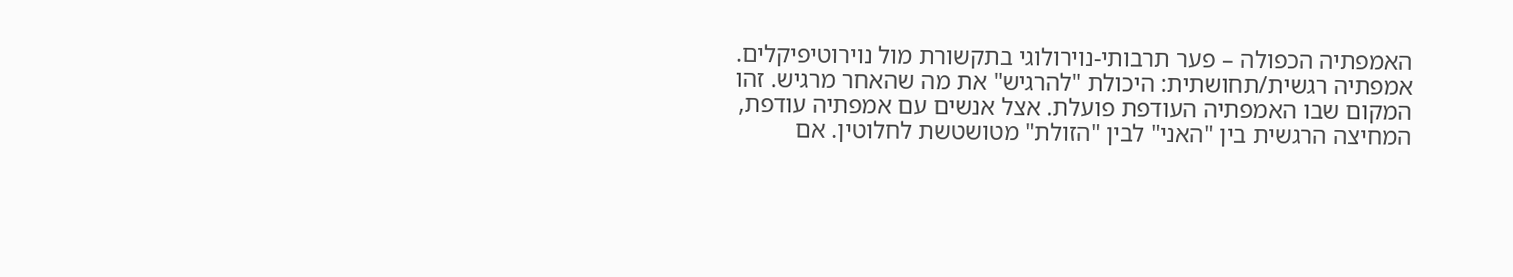האמפתיה הכפולה – פער תרבותי-נוירולוגי בתקשורת מול נוירוטיפיקלים.
אמפתיה רגשית/תחושתית: היכולת "להרגיש" את מה שהאחר מרגיש. זהו המקום שבו האמפתיה העודפת פועלת. אצל אנשים עם אמפתיה עודפת, המחיצה הרגשית בין "האני" לבין "הזולת" מטושטשת לחלוטין. אם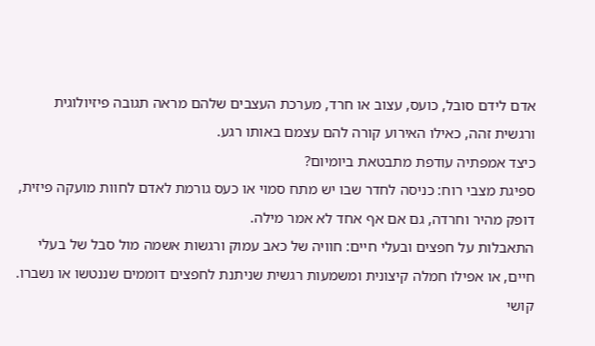אדם לידם סובל, כועס, עצוב או חרד, מערכת העצבים שלהם מראה תגובה פיזיולוגית ורגשית זהה, כאילו האירוע קורה להם עצמם באותו רגע.
כיצד אמפתיה עודפת מתבטאת ביומיום?
ספיגת מצבי רוח: כניסה לחדר שבו יש מתח סמוי או כעס גורמת לאדם לחוות מועקה פיזית, דופק מהיר וחרדה, גם אם אף אחד לא אמר מילה.
התאבלות על חפצים ובעלי חיים: חוויה של כאב עמוק ורגשות אשמה מול סבל של בעלי חיים, או אפילו חמלה קיצונית ומשמעות רגשית שניתנת לחפצים דוממים שננטשו או נשברו.
קושי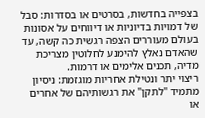בצפייה בחדשות, בסרטים או בסדרות: סבל של דמויות בדיוניות או דיווחים על אסונות בעולם מעוררים הצפה רגשית כה קשה, עד שהאדם נאלץ להימנע לחלוטין מצריכת מדיה, תכנים אלימים או דרמות.
ריצוי יתר ונטילת אחריות מוגזמת: ניסיון מתמיד "לתקן" את רגשותיהם של אחרים או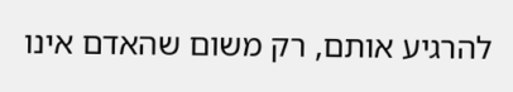להרגיע אותם, רק משום שהאדם אינו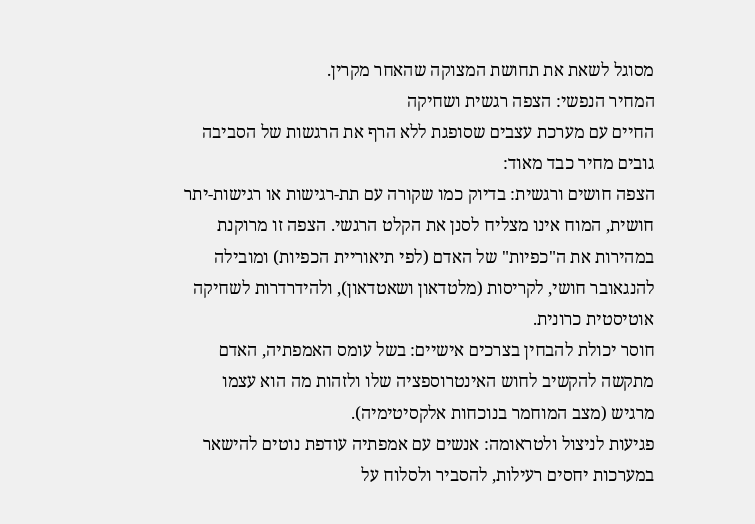מסוגל לשאת את תחושת המצוקה שהאחר מקרין.
המחיר הנפשי: הצפה רגשית ושחיקה
החיים עם מערכת עצבים שסופגת ללא הרף את הרגשות של הסביבה גובים מחיר כבד מאוד:
הצפה חושים ורגשית: בדיוק כמו שקורה עם תת-רגישות או רגישות-יתר חושית, המוח אינו מצליח לסנן את הקלט הרגשי. הצפה זו מרוקנת במהירות את ה"כפיות" של האדם (לפי תיאוריית הכפיות) ומובילה להנגאובר חושי, לקריסות (מלטדאון ושאטדאון), ולהידרדרות לשחיקה אוטיסטית כרונית.
חוסר יכולת להבחין בצרכים אישיים: בשל עומס האמפתיה, האדם מתקשה להקשיב לחוש האינטרוספציה שלו ולזהות מה הוא עצמו מרגיש (מצב המוחמר בנוכחות אלקסיטימיה).
פגיעות לניצול ולטראומה: אנשים עם אמפתיה עודפת נוטים להישאר במערכות יחסים רעילות, להסביר ולסלוח על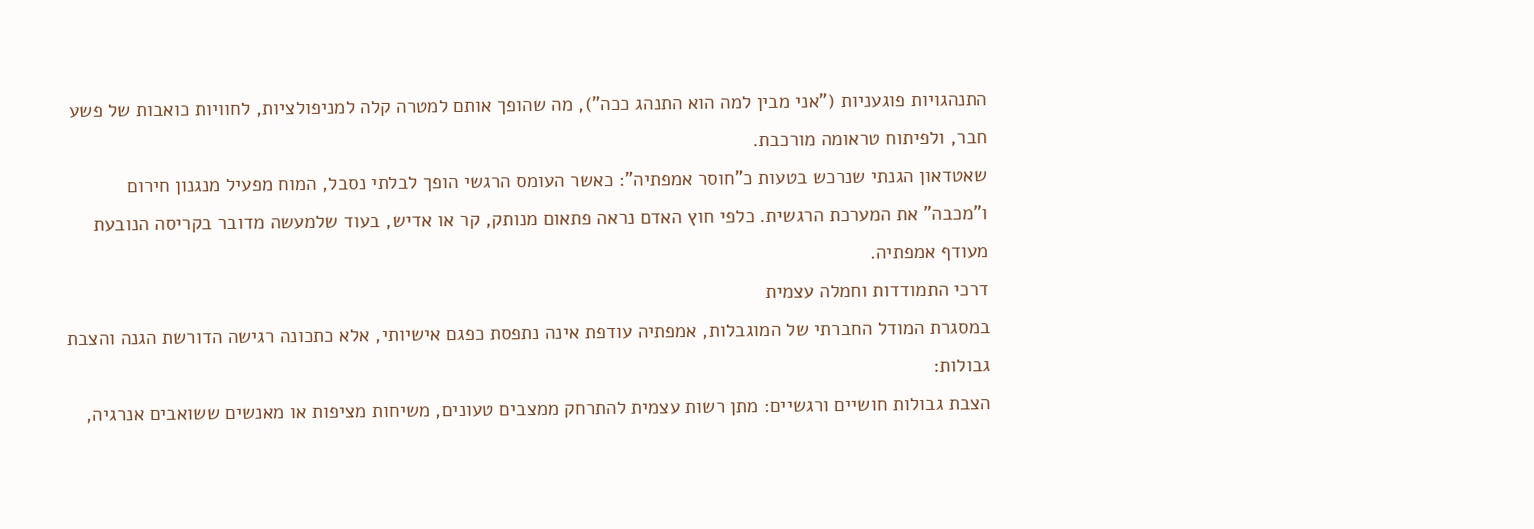התנהגויות פוגעניות ("אני מבין למה הוא התנהג ככה"), מה שהופך אותם למטרה קלה למניפולציות, לחוויות כואבות של פשע חבר, ולפיתוח טראומה מורכבת.
שאטדאון הגנתי שנרכש בטעות כ"חוסר אמפתיה": כאשר העומס הרגשי הופך לבלתי נסבל, המוח מפעיל מנגנון חירום ו"מכבה" את המערכת הרגשית. כלפי חוץ האדם נראה פתאום מנותק, קר או אדיש, בעוד שלמעשה מדובר בקריסה הנובעת מעודף אמפתיה.
דרכי התמודדות וחמלה עצמית
במסגרת המודל החברתי של המוגבלות, אמפתיה עודפת אינה נתפסת כפגם אישיותי, אלא כתכונה רגישה הדורשת הגנה והצבת גבולות:
הצבת גבולות חושיים ורגשיים: מתן רשות עצמית להתרחק ממצבים טעונים, משיחות מציפות או מאנשים ששואבים אנרגיה,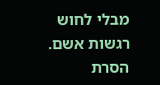מבלי לחוש רגשות אשם.
הסרת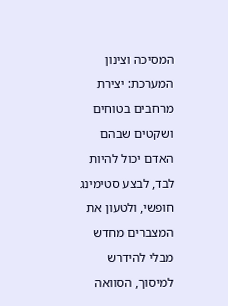המסיכה וצינון המערכת: יצירת מרחבים בטוחים ושקטים שבהם האדם יכול להיות לבד, לבצע סטימינג חופשי, ולטעון את המצברים מחדש מבלי להידרש למיסוך, הסוואה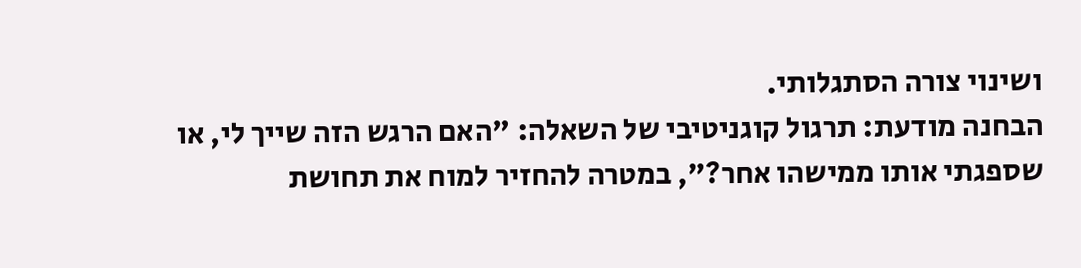ושינוי צורה הסתגלותי.
הבחנה מודעת: תרגול קוגניטיבי של השאלה: "האם הרגש הזה שייך לי, או שספגתי אותו ממישהו אחר?", במטרה להחזיר למוח את תחושת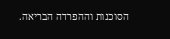הסוכנות וההפרדה הבריאה.